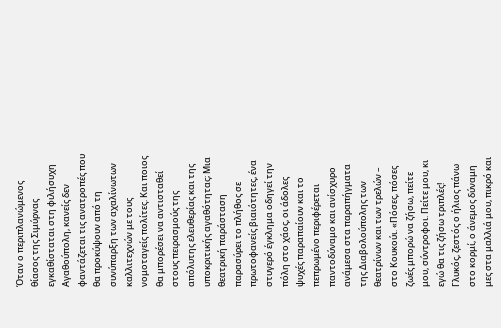Όταν ο περιπλανώμενος θίασος της Σιμύρνας εγκαθίσταται στη φιλήσυχη Αγαθούπολη, κανείς δεν φαντάζεται τις ανατροπές που θα προκύψουν από τη συνύπαρξη των αχαλίνωτων καλλιτεχνών με τους νομοταγείς πολίτες. Και ποιος θα μπορέσει να αντισταθεί στους πειρασμούς της απόλυτης ελευθερίας και της υποκριτικής αγαθότητας; Μια θεατρική παράσταση παρασύρει το πλήθος σε πρωτοφανείς βιαιότητες, ένα στυγερό έγκλημα οδηγεί την πόλη στο χάος, οι άδολες ψυχές παραπαίουν και το πεπρωμένο περιφέρεται παντοδύναμο και ανίσχυρο ανάμεσα στα παραπήγματα της Διαβολούπολης των θεατρίνων και των τρελών – στο Κουκούι. «Πόσες, πόσες ζωές μπορώ να ζήσω, πείτε μου, σύντροφοι. Πείτε μου, κι εγώ θα τις ζήσω τριπλές! Γλυκός, ζεστός ο ήλιος πάνω στο κορμί, ο άνεμος δύναμη μες στα μαλλιά μου, πικρό και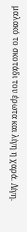μαλακό το σκοτάδι του έρωτα και λίγη η χαρά. Λίγη.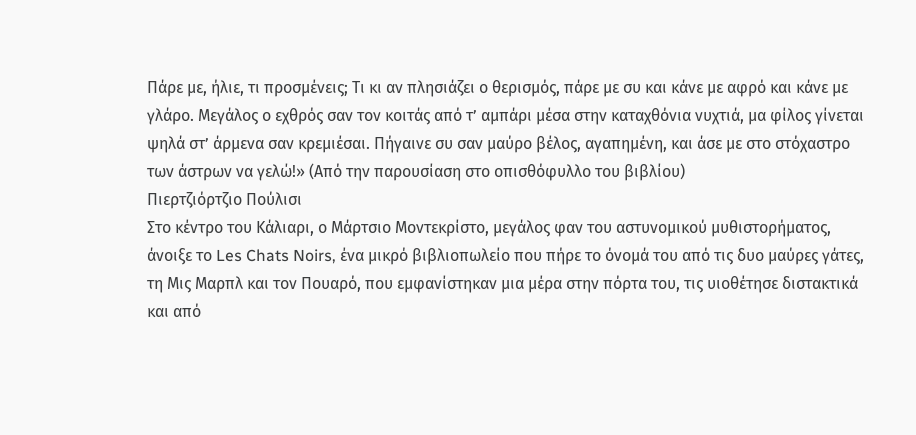Πάρε με, ήλιε, τι προσμένεις; Τι κι αν πλησιάζει ο θερισμός, πάρε με συ και κάνε με αφρό και κάνε με γλάρο. Μεγάλος ο εχθρός σαν τον κοιτάς από τ’ αμπάρι μέσα στην καταχθόνια νυχτιά, μα φίλος γίνεται ψηλά στ’ άρμενα σαν κρεμιέσαι. Πήγαινε συ σαν μαύρο βέλος, αγαπημένη, και άσε με στο στόχαστρο των άστρων να γελώ!» (Από την παρουσίαση στο οπισθόφυλλο του βιβλίου)
Πιερτζιόρτζιο Πούλισι
Στο κέντρο του Κάλιαρι, ο Μάρτσιο Μοντεκρίστο, μεγάλος φαν του αστυνομικού μυθιστορήματος, άνοιξε το Les Chats Noirs, ένα μικρό βιβλιοπωλείο που πήρε το όνομά του από τις δυο μαύρες γάτες, τη Μις Μαρπλ και τον Πουαρό, που εμφανίστηκαν μια μέρα στην πόρτα του, τις υιοθέτησε διστακτικά και από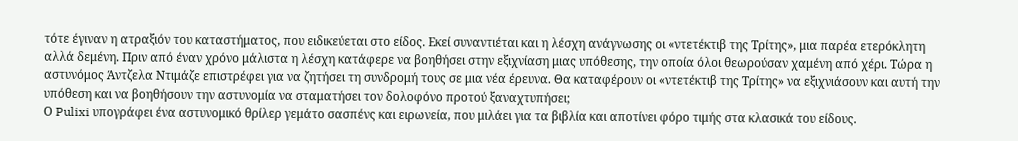τότε έγιναν η ατραξιόν του καταστήματος, που ειδικεύεται στο είδος. Εκεί συναντιέται και η λέσχη ανάγνωσης οι «ντετέκτιβ της Τρίτης», μια παρέα ετερόκλητη αλλά δεμένη. Πριν από έναν χρόνο μάλιστα η λέσχη κατάφερε να βοηθήσει στην εξιχνίαση μιας υπόθεσης, την οποία όλοι θεωρούσαν χαμένη από χέρι. Τώρα η αστυνόμος Άντζελα Ντιμάζε επιστρέφει για να ζητήσει τη συνδρομή τους σε μια νέα έρευνα. Θα καταφέρουν οι «ντετέκτιβ της Τρίτης» να εξιχνιάσουν και αυτή την υπόθεση και να βοηθήσουν την αστυνομία να σταματήσει τον δολοφόνο προτού ξαναχτυπήσει;
Ο Pulixi υπογράφει ένα αστυνομικό θρίλερ γεμάτο σασπένς και ειρωνεία, που μιλάει για τα βιβλία και αποτίνει φόρο τιμής στα κλασικά του είδους.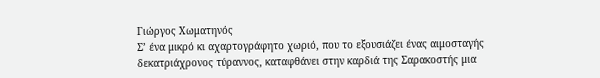Γιώργος Χωματηνός
Σ’ ένα μικρό κι αχαρτογράφητο χωριό, που το εξουσιάζει ένας αιμοσταγής δεκατριάχρονος τύραννος, καταφθάνει στην καρδιά της Σαρακοστής μια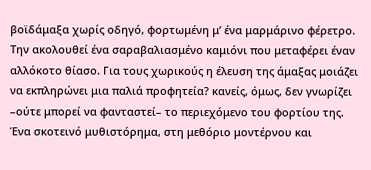βοϊδάμαξα χωρίς οδηγό, φορτωμένη μ’ ένα μαρμάρινο φέρετρο. Την ακολουθεί ένα σαραβαλιασμένο καμιόνι που μεταφέρει έναν αλλόκοτο θίασο. Για τους χωρικούς η έλευση της άμαξας μοιάζει να εκπληρώνει μια παλιά προφητεία? κανείς, όμως, δεν γνωρίζει –ούτε μπορεί να φανταστεί– το περιεχόμενο του φορτίου της.
Ένα σκοτεινό μυθιστόρημα, στη μεθόριο μοντέρνου και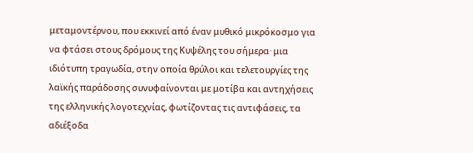μεταμοντέρνου, που εκκινεί από έναν μυθικό μικρόκοσμο για να φτάσει στους δρόμους της Κυψέλης του σήμερα· μια ιδιότυπη τραγωδία, στην οποία θρύλοι και τελετουργίες της λαϊκής παράδοσης συνυφαίνονται με μοτίβα και αντηχήσεις της ελληνικής λογοτεχνίας, φωτίζοντας τις αντιφάσεις, τα αδιέξοδα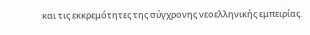και τις εκκρεμότητες της σύγχρονης νεοελληνικής εμπειρίας.